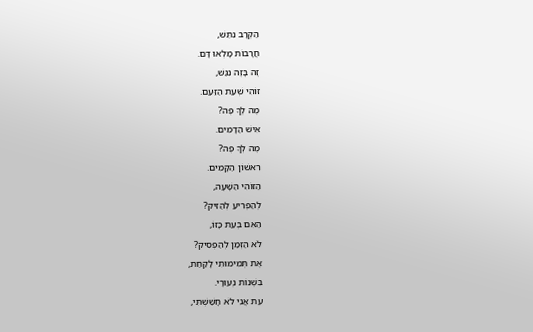הַקְּרָב נִתֵּשׁ,
חֲרָבוֹת מָלְאוּ דָּם.
זֶה בָּזֶה נִגַּשׁ,
זוֹהִי שְׁעַת הַזַּעַם.
מֶה לְךָ פֶּה?
אִישׁ הַדָּמִים.
מֶה לְךָ פֶּה?
רִאשׁוֹן הַקָּמִים.
הַזּוֹהִי הַשָּׁעָה,
לְהַפְרִיעַ לְהַזִּיק?
הַאִם בְּעֵת כָּזוֹ,
לֹא הַזְּמַן לְהַפְסִיק?
אֶת תְּמִימוּתִי לָקַחַת,
בִּשְׁנוֹת נְעוּרָי.
עֵת אֲנִי לֹא חָשַׁשְׁתִּי,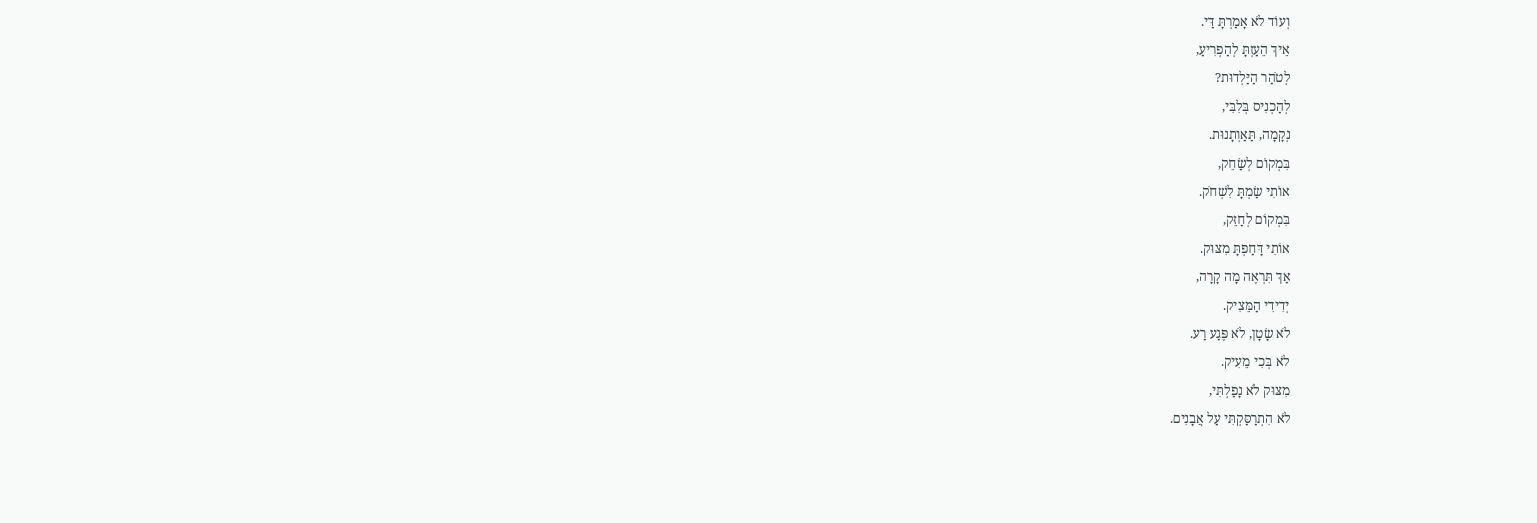וְעוֹד לֹא אָמַרְתָּ דַּי.
אֵיךְ הֵעַזְתָּ לְהַפְרִיעַ,
לְטֹהַר הַיַּלְדוּת?
לְהַכְנִיס בְּלִבִּי,
נְקָמָה, תַּאַוְתָנוּת.
בִּמְקוֹם לְשַׂחֵק,
אוֹתִי שַׂמְתָּ לִשְׁחֹק.
בִּמְקוֹם לְחַזֵּק,
אוֹתִי דָּחַפְתָּ מִצּוּק.
אַךְ תִּרְאֶה מָה קָרָה,
יְדִידִי הַמֵּצִיק.
לֹא שָׂטָן, לֹא פֶּגַע רַע.
לֹא בְּכִי מֵעִיק.
מִצּוּק לֹא נָפַלְתִּי,
לֹא הִתְרַסַּקְתִּי עַל אֲבָנִים.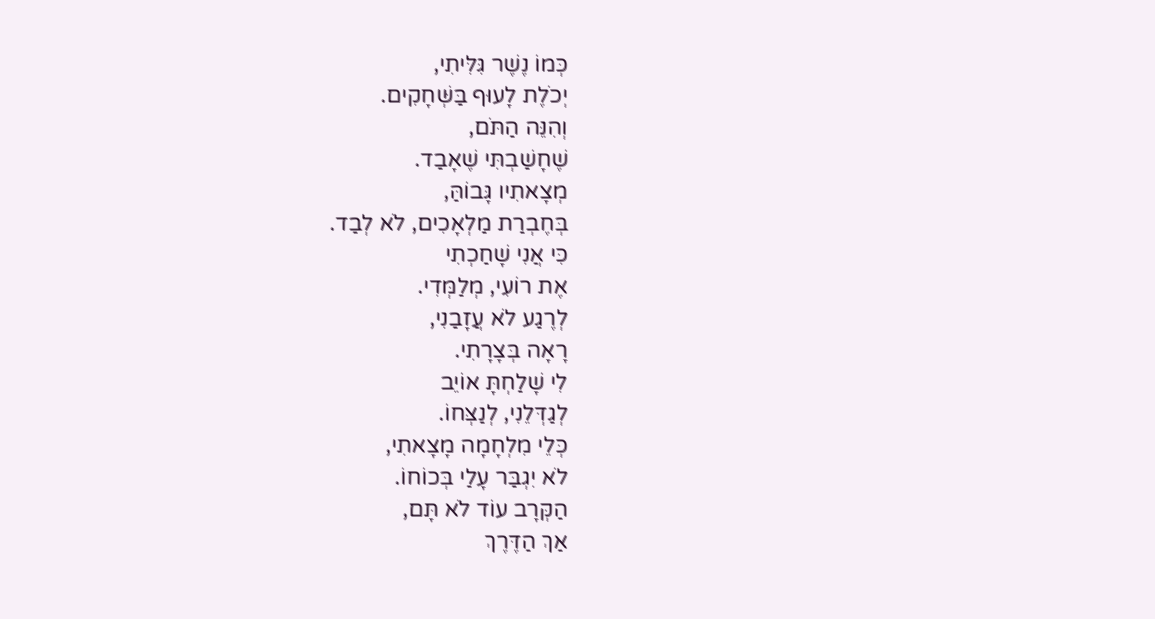כְּמוֹ נֶשֶׁר גִּלִּיתִי,
יְכֹלֶת לָעוּף בַּשְּׁחָקִים.
וְהִנֵּה הַתֹּם,
שֶׁחָשַׁבְתִּי שֶׁאָבַד.
מְצָאתִיו גָּבוֹהַּ,
בְּחֶבְרַת מַלְאָכִים, לֹא לְבַד.
כִּי אֲנִי שָׁחַכְתִי
אֶת רוֹעִי, מְלַמְּדִי.
לְרֶגַע לֹא עֲזָבַנִי,
רָאָה בְּצָרָתִי.
לִי שָׁלַחְתָּ אוֹיֵב
לְגַדְּלֵנִי, לְנַצְּחוֹ.
כְּלֵי מִלְחָמָה מָצָאתִי,
לֹא יִגְבַּר עָלַי בְּכוֹחוֹ.
הַקְּרָב עוֹד לֹא תָּם,
אַךְ הַדֶּרֶךְ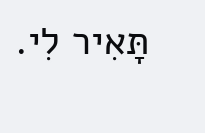תָּאִיר לִי.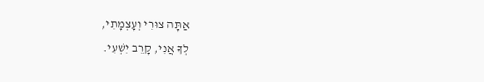אַתָּה צוּרִי וְעָצְמָתִי,
לְךָ אֲנִי, קָרֵב יִשְׁעִי.